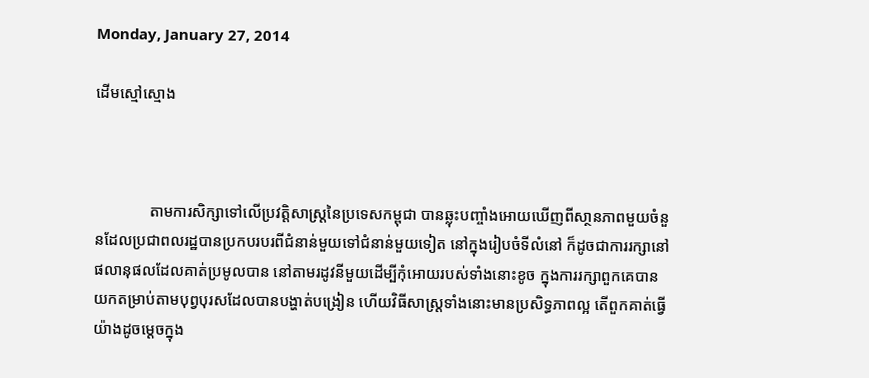Monday, January 27, 2014

ដើមស្មៅស្មោង



              តាមការសិក្សាទៅលើប្រវត្តិសាស្រ្តនៃប្រទេសកម្ពុជា បានឆ្លុះបញ្ចាំងអោយឃើញពីសា្ថនភាពមួយចំនួនដែលប្រជាពលរដ្ឋបានប្រកបរបរពីជំនាន់មួយទៅជំនាន់មួយទៀត នៅក្នុងរៀបចំទីលំនៅ ក៏ដូចជាការរក្សានៅផលានុផលដែលគាត់ប្រមូលបាន នៅតាមរដូវនីមួយដើម្បីកុំអោយរបស់ទាំងនោះខូច ក្នុងការរក្សាពួកគេបានយកតម្រាប់តាមបុព្វបុរសដែលបានបង្ហាត់បង្រៀន ហើយវិធីសាស្រ្ដទាំងនោះមានប្រសិទ្ធភាពល្អ តើពួកគាត់ធ្វើយ៉ាងដូចម្ដេចក្នុង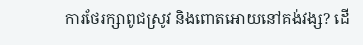ការថែរក្សាពូជស្រូវ និងពោតអោយនៅគង់វង្ស? ដើ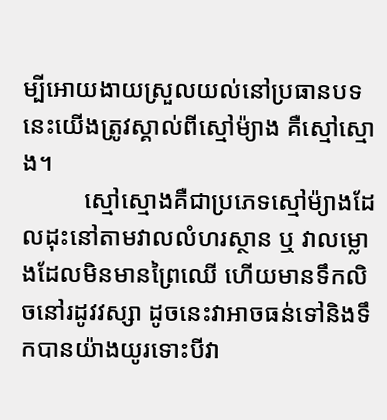ម្បីអោយងាយស្រួលយល់នៅប្រធានបទនេះយើងត្រូវស្គាល់ពីស្មៅម៉្យាង គឺស្មៅស្មោង។
          ស្មៅស្មោងគឺជាប្រភេទស្មៅម៉្យាងដែលដុះនៅតាមវាលលំហរស្ថាន ឬ វាលម្លោងដែលមិនមានព្រៃឈើ ហើយមានទឹកលិចនៅរដូវវស្សា ដូចនេះវាអាចធន់ទៅនិងទឹកបានយ៉ាងយូរទោះបីវា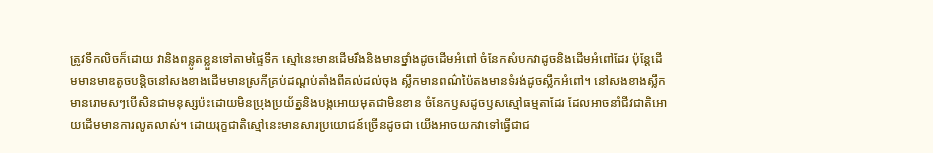ត្រូវទឹកលិចក៏ដោយ វានិងពន្លូតខ្លួនទៅតាមផ្ទៃទឹក ស្មៅនេះមានដើមរឹងនិងមានថ្នាំងដូចដើមអំពៅ ចំនែកសំបកវាដូចនិងដើមអំពៅដែរ ប៉ុន្ដែដើមមានមាឌតូចបន្តិចនៅសងខាងដើមមានស្រកីគ្រប់ដណ្ដប់តាំងពីគល់ដល់ចុង ស្លឹកមានពណ៌ប៉ៃតងមានទំរង់ដូចស្លឹកអំពៅ។ នៅសងខាងស្លឹកមានរោមសៗបើសិនជាមនុស្សប៉ះដោយមិនប្រុងប្រយ័ត្ននិងបង្កអោយមុតជាមិនខាន ចំនែកឫសដូចឫសស្មៅធម្មតាដែរ ដែលអាចនាំជីវជាតិអោយដើមមានការលូតលាស់។ ដោយរុក្ខជាតិស្មៅនេះមានសារប្រយោជន៍ច្រើនដូចជា យើងអាចយកវាទៅធ្វើជាជ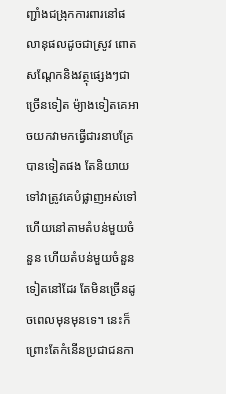ញ្ជាំងជង្រុកការពារនៅផលានុផលដូចជាស្រូវ ពោត សណ្ដែកនិងវត្ថុផ្សេងៗជាច្រើនទៀត ម៉្យាងទៀតគេអាចយកវាមកធ្វើជារនាបគ្រែបានទៀតផង តែនិយាយទៅវាត្រូវគេបំផ្លាញអស់ទៅហើយនៅតាមតំបន់មួយចំនួន ហើយតំបន់មួយចំនួនទៀតនៅដែរ តែមិនច្រើនដូចពេលមុនមុនទេ។ នេះក៏ព្រោះតែកំនើនប្រជាជនកា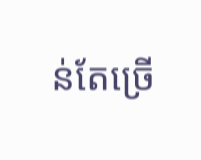ន់តែច្រើ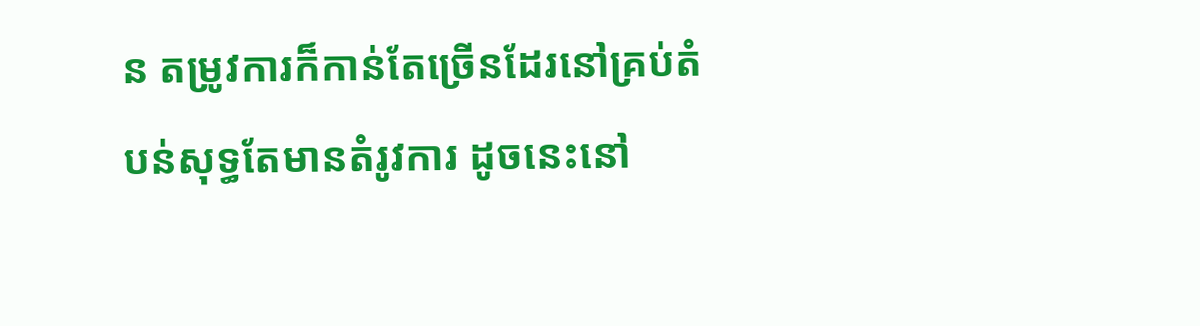ន តម្រូវការក៏កាន់តែច្រើនដែរនៅគ្រប់តំបន់សុទ្ធតែមានតំរូវការ ដូចនេះនៅ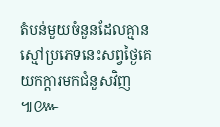តំបន់មួយចំនួនដែលគ្មានស្មៅប្រភេទនេះសព្វថ្ងៃគេយកក្ដារមកជំនួសវិញ៕៚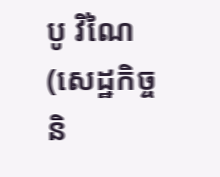បូ វិណៃ (សេដ្ឋកិច្ច និ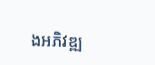ងអភិវឌ្ឍ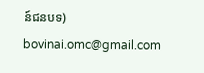ន៍ជនបទ)
bovinai.omc@gmail.com